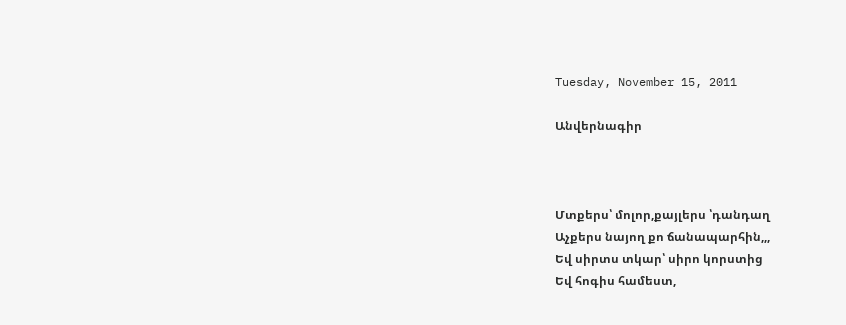Tuesday, November 15, 2011

Անվերնագիր



Մտքերս՝ մոլոր,քայլերս ՝դանդաղ
Աչքերս նայող քո ճանապարհին,,,
Եվ սիրտս տկար՝ սիրո կորստից
Եվ հոգիս համեստ,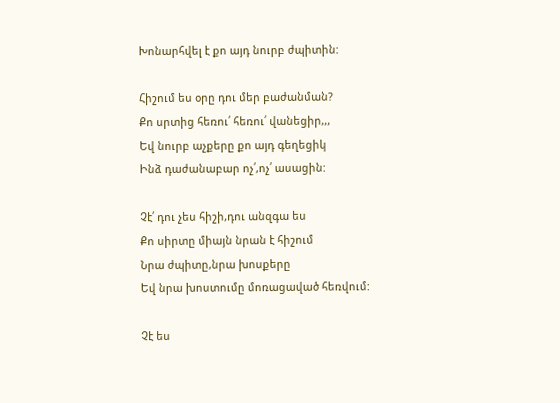Խոնարհվել է քո այդ նուրբ ժպիտին:

Հիշում ես օրը դու մեր բաժանման?
Քո սրտից հեռու՛ հեռու՛ վանեցիր,,,
Եվ նուրբ աչքերը քո այդ գեղեցիկ
Ինձ դաժանաբար ոչ՛,ոչ՛ ասացին:

Չէ՛ դու չես հիշի,դու անզգա ես
Քո սիրտը միայն նրան է հիշում
Նրա ժպիտը,նրա խոսքերը
Եվ նրա խոստումը մոռացաված հեռվում:

Չէ ես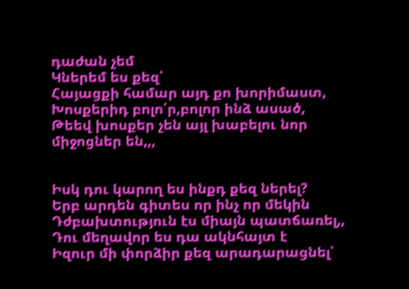դաժան չեմ
Կներեմ ես քեզ՝
Հայացքի համար այդ քո խորիմաստ,
Խոսքերիդ բոլո՛ր,բոլոր ինձ ասած,
Թեեվ խոսքեր չեն այլ խաբելու նոր միջոցներ են,,,


Իսկ դու կարող ես ինքդ քեզ ներել?
Երբ արդեն գիտես որ ինչ որ մեկին
Դժբախտություն էս միայն պատճառել,,
Դու մեղավոր ես դա ակնհայտ է
Իզուր մի փորձիր քեզ արադարացնել՝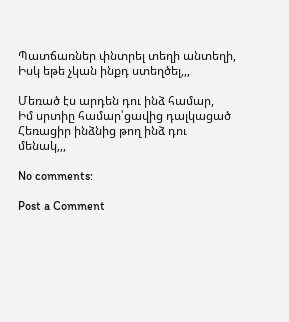Պատճառներ փնտրել տեղի անտեղի,
Իսկ եթե չկան ինքդ ստեղծել,,,

Մեռած էս արդեն դու ինձ համար,
Իմ սրտիը համար՝ցավից դալկացած
Հեռացիր ինձնից թող ինձ դու մենակ,,,

No comments:

Post a Comment